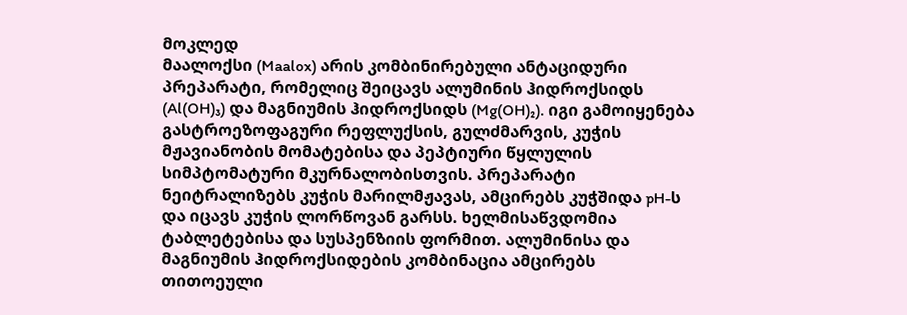მოკლედ
მაალოქსი (Maalox) არის კომბინირებული ანტაციდური პრეპარატი, რომელიც შეიცავს ალუმინის ჰიდროქსიდს (Al(OH)₃) და მაგნიუმის ჰიდროქსიდს (Mg(OH)₂). იგი გამოიყენება გასტროეზოფაგური რეფლუქსის, გულძმარვის, კუჭის მჟავიანობის მომატებისა და პეპტიური წყლულის სიმპტომატური მკურნალობისთვის. პრეპარატი ნეიტრალიზებს კუჭის მარილმჟავას, ამცირებს კუჭშიდა pH-ს და იცავს კუჭის ლორწოვან გარსს. ხელმისაწვდომია ტაბლეტებისა და სუსპენზიის ფორმით. ალუმინისა და მაგნიუმის ჰიდროქსიდების კომბინაცია ამცირებს თითოეული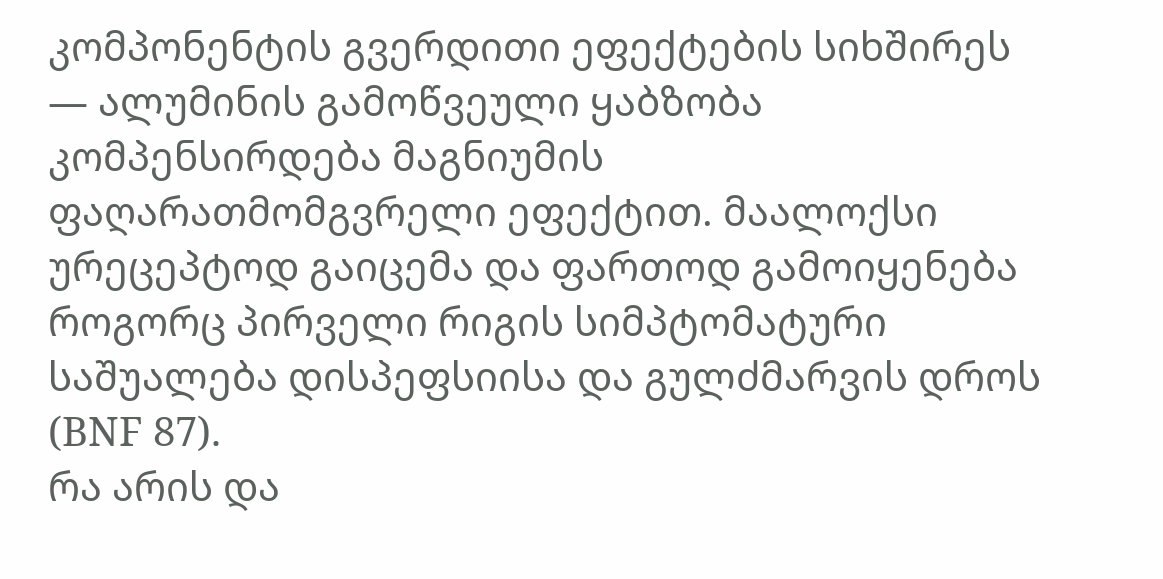კომპონენტის გვერდითი ეფექტების სიხშირეს — ალუმინის გამოწვეული ყაბზობა კომპენსირდება მაგნიუმის ფაღარათმომგვრელი ეფექტით. მაალოქსი ურეცეპტოდ გაიცემა და ფართოდ გამოიყენება როგორც პირველი რიგის სიმპტომატური საშუალება დისპეფსიისა და გულძმარვის დროს (BNF 87).
რა არის და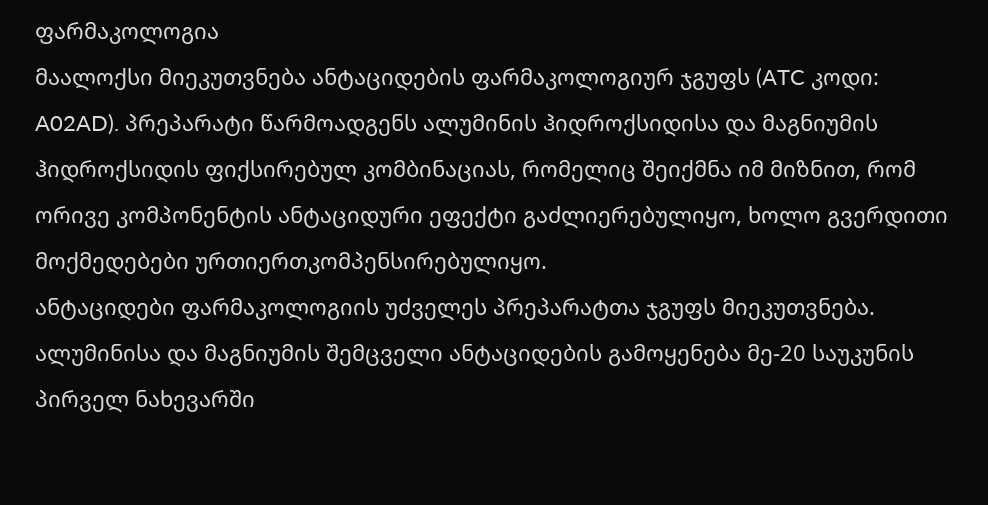ფარმაკოლოგია
მაალოქსი მიეკუთვნება ანტაციდების ფარმაკოლოგიურ ჯგუფს (ATC კოდი: A02AD). პრეპარატი წარმოადგენს ალუმინის ჰიდროქსიდისა და მაგნიუმის ჰიდროქსიდის ფიქსირებულ კომბინაციას, რომელიც შეიქმნა იმ მიზნით, რომ ორივე კომპონენტის ანტაციდური ეფექტი გაძლიერებულიყო, ხოლო გვერდითი მოქმედებები ურთიერთკომპენსირებულიყო.
ანტაციდები ფარმაკოლოგიის უძველეს პრეპარატთა ჯგუფს მიეკუთვნება. ალუმინისა და მაგნიუმის შემცველი ანტაციდების გამოყენება მე-20 საუკუნის პირველ ნახევარში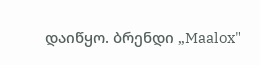დაიწყო. ბრენდი „Maalox"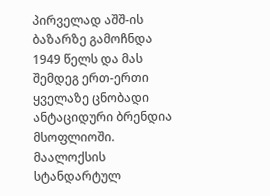პირველად აშშ-ის ბაზარზე გამოჩნდა 1949 წელს და მას შემდეგ ერთ-ერთი ყველაზე ცნობადი ანტაციდური ბრენდია მსოფლიოში.
მაალოქსის სტანდარტულ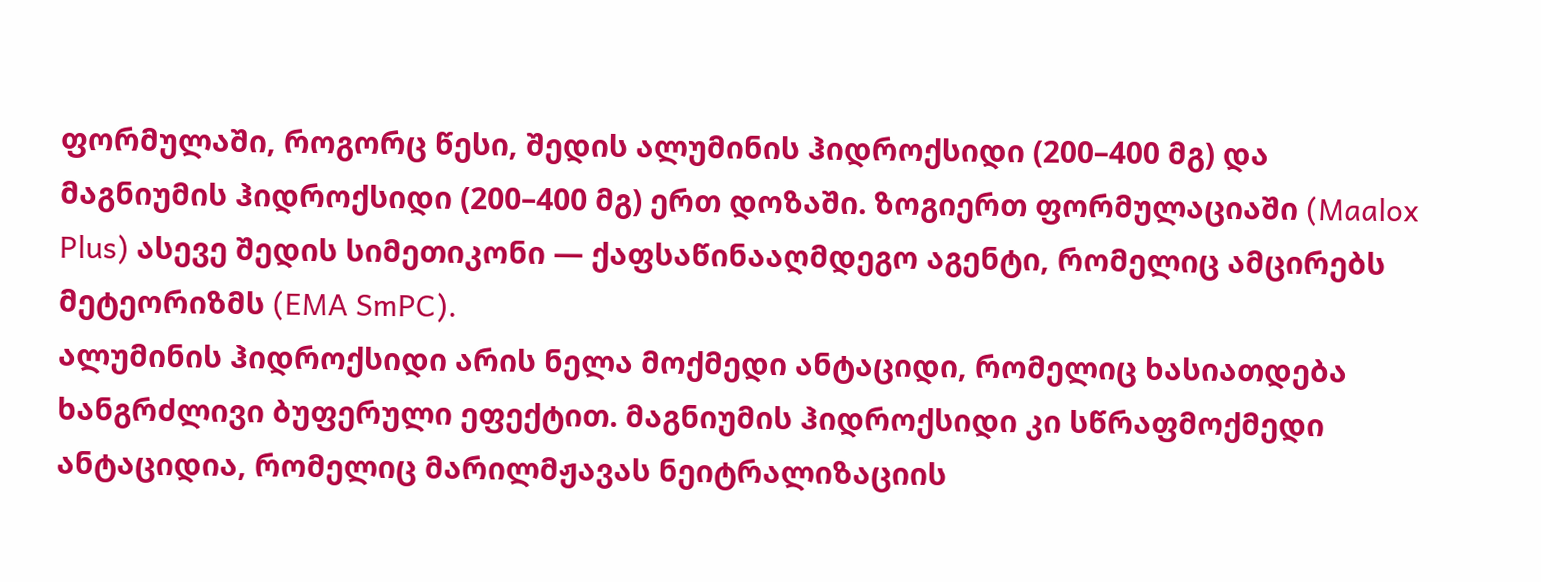ფორმულაში, როგორც წესი, შედის ალუმინის ჰიდროქსიდი (200–400 მგ) და მაგნიუმის ჰიდროქსიდი (200–400 მგ) ერთ დოზაში. ზოგიერთ ფორმულაციაში (Maalox Plus) ასევე შედის სიმეთიკონი — ქაფსაწინააღმდეგო აგენტი, რომელიც ამცირებს მეტეორიზმს (EMA SmPC).
ალუმინის ჰიდროქსიდი არის ნელა მოქმედი ანტაციდი, რომელიც ხასიათდება ხანგრძლივი ბუფერული ეფექტით. მაგნიუმის ჰიდროქსიდი კი სწრაფმოქმედი ანტაციდია, რომელიც მარილმჟავას ნეიტრალიზაციის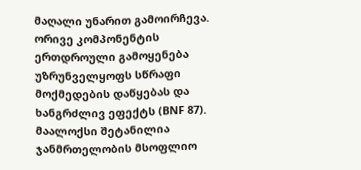მაღალი უნარით გამოირჩევა. ორივე კომპონენტის ერთდროული გამოყენება უზრუნველყოფს სწრაფი მოქმედების დაწყებას და ხანგრძლივ ეფექტს (BNF 87).
მაალოქსი შეტანილია ჯანმრთელობის მსოფლიო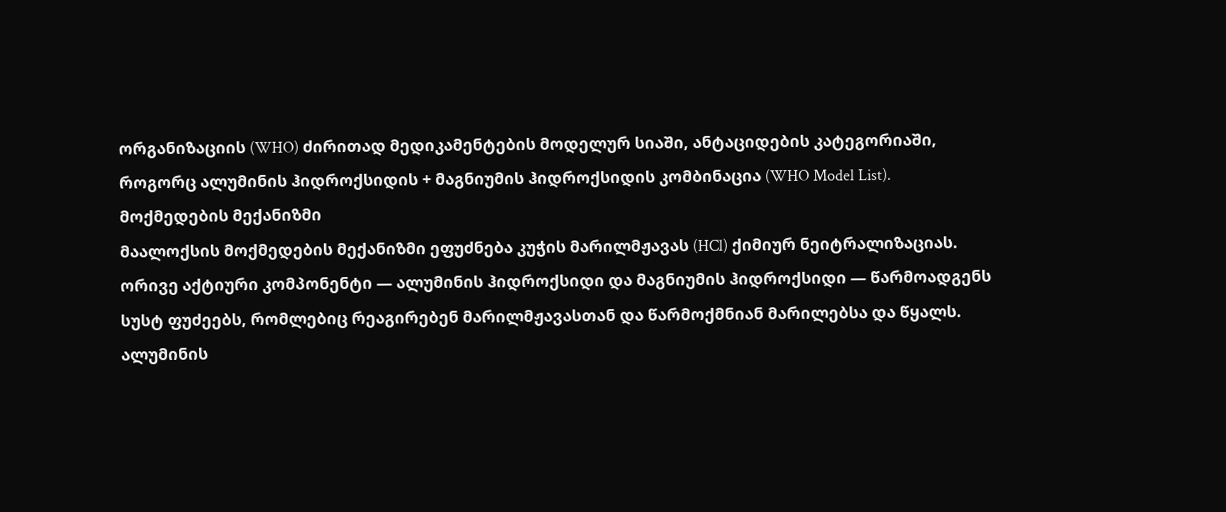ორგანიზაციის (WHO) ძირითად მედიკამენტების მოდელურ სიაში, ანტაციდების კატეგორიაში, როგორც ალუმინის ჰიდროქსიდის + მაგნიუმის ჰიდროქსიდის კომბინაცია (WHO Model List).
მოქმედების მექანიზმი
მაალოქსის მოქმედების მექანიზმი ეფუძნება კუჭის მარილმჟავას (HCl) ქიმიურ ნეიტრალიზაციას. ორივე აქტიური კომპონენტი — ალუმინის ჰიდროქსიდი და მაგნიუმის ჰიდროქსიდი — წარმოადგენს სუსტ ფუძეებს, რომლებიც რეაგირებენ მარილმჟავასთან და წარმოქმნიან მარილებსა და წყალს.
ალუმინის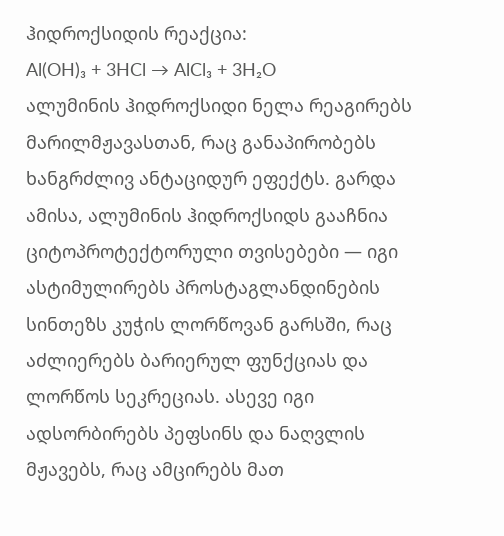ჰიდროქსიდის რეაქცია:
Al(OH)₃ + 3HCl → AlCl₃ + 3H₂O
ალუმინის ჰიდროქსიდი ნელა რეაგირებს მარილმჟავასთან, რაც განაპირობებს ხანგრძლივ ანტაციდურ ეფექტს. გარდა ამისა, ალუმინის ჰიდროქსიდს გააჩნია ციტოპროტექტორული თვისებები — იგი ასტიმულირებს პროსტაგლანდინების სინთეზს კუჭის ლორწოვან გარსში, რაც აძლიერებს ბარიერულ ფუნქციას და ლორწოს სეკრეციას. ასევე იგი ადსორბირებს პეფსინს და ნაღვლის მჟავებს, რაც ამცირებს მათ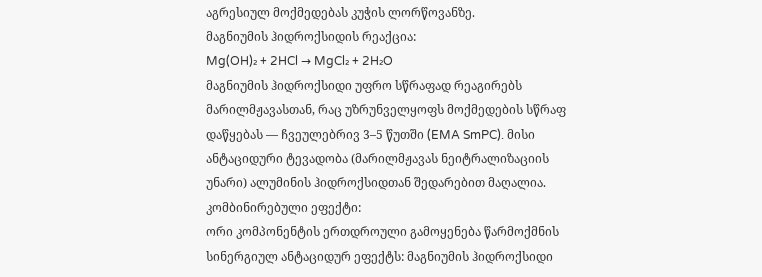აგრესიულ მოქმედებას კუჭის ლორწოვანზე.
მაგნიუმის ჰიდროქსიდის რეაქცია:
Mg(OH)₂ + 2HCl → MgCl₂ + 2H₂O
მაგნიუმის ჰიდროქსიდი უფრო სწრაფად რეაგირებს მარილმჟავასთან, რაც უზრუნველყოფს მოქმედების სწრაფ დაწყებას — ჩვეულებრივ 3–5 წუთში (EMA SmPC). მისი ანტაციდური ტევადობა (მარილმჟავას ნეიტრალიზაციის უნარი) ალუმინის ჰიდროქსიდთან შედარებით მაღალია.
კომბინირებული ეფექტი:
ორი კომპონენტის ერთდროული გამოყენება წარმოქმნის სინერგიულ ანტაციდურ ეფექტს: მაგნიუმის ჰიდროქსიდი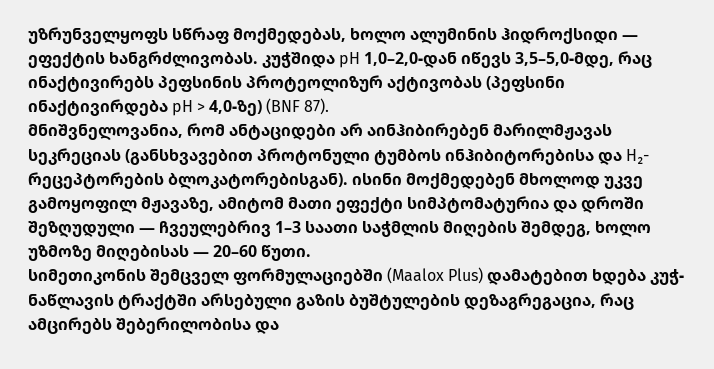უზრუნველყოფს სწრაფ მოქმედებას, ხოლო ალუმინის ჰიდროქსიდი — ეფექტის ხანგრძლივობას. კუჭშიდა pH 1,0–2,0-დან იწევს 3,5–5,0-მდე, რაც ინაქტივირებს პეფსინის პროტეოლიზურ აქტივობას (პეფსინი ინაქტივირდება pH > 4,0-ზე) (BNF 87).
მნიშვნელოვანია, რომ ანტაციდები არ აინჰიბირებენ მარილმჟავას სეკრეციას (განსხვავებით პროტონული ტუმბოს ინჰიბიტორებისა და H₂-რეცეპტორების ბლოკატორებისგან). ისინი მოქმედებენ მხოლოდ უკვე გამოყოფილ მჟავაზე, ამიტომ მათი ეფექტი სიმპტომატურია და დროში შეზღუდული — ჩვეულებრივ 1–3 საათი საჭმლის მიღების შემდეგ, ხოლო უზმოზე მიღებისას — 20–60 წუთი.
სიმეთიკონის შემცველ ფორმულაციებში (Maalox Plus) დამატებით ხდება კუჭ-ნაწლავის ტრაქტში არსებული გაზის ბუშტულების დეზაგრეგაცია, რაც ამცირებს შებერილობისა და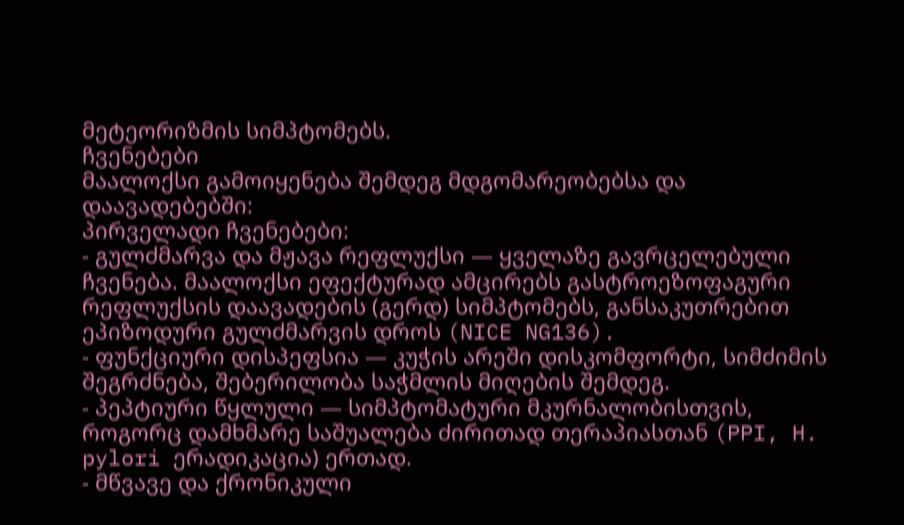მეტეორიზმის სიმპტომებს.
ჩვენებები
მაალოქსი გამოიყენება შემდეგ მდგომარეობებსა და დაავადებებში:
პირველადი ჩვენებები:
- გულძმარვა და მჟავა რეფლუქსი — ყველაზე გავრცელებული ჩვენება. მაალოქსი ეფექტურად ამცირებს გასტროეზოფაგური რეფლუქსის დაავადების (გერდ) სიმპტომებს, განსაკუთრებით ეპიზოდური გულძმარვის დროს (NICE NG136).
- ფუნქციური დისპეფსია — კუჭის არეში დისკომფორტი, სიმძიმის შეგრძნება, შებერილობა საჭმლის მიღების შემდეგ.
- პეპტიური წყლული — სიმპტომატური მკურნალობისთვის, როგორც დამხმარე საშუალება ძირითად თერაპიასთან (PPI, H. pylori ერადიკაცია) ერთად.
- მწვავე და ქრონიკული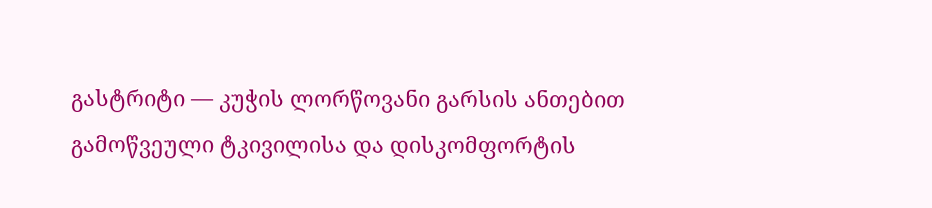გასტრიტი — კუჭის ლორწოვანი გარსის ანთებით გამოწვეული ტკივილისა და დისკომფორტის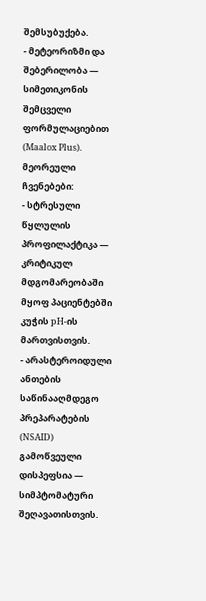შემსუბუქება.
- მეტეორიზმი და შებერილობა — სიმეთიკონის შემცველი ფორმულაციებით (Maalox Plus).
მეორეული ჩვენებები:
- სტრესული წყლულის პროფილაქტიკა — კრიტიკულ მდგომარეობაში მყოფ პაციენტებში კუჭის pH-ის მართვისთვის.
- არასტეროიდული ანთების საწინააღმდეგო პრეპარატების (NSAID) გამოწვეული დისპეფსია — სიმპტომატური შეღავათისთვის.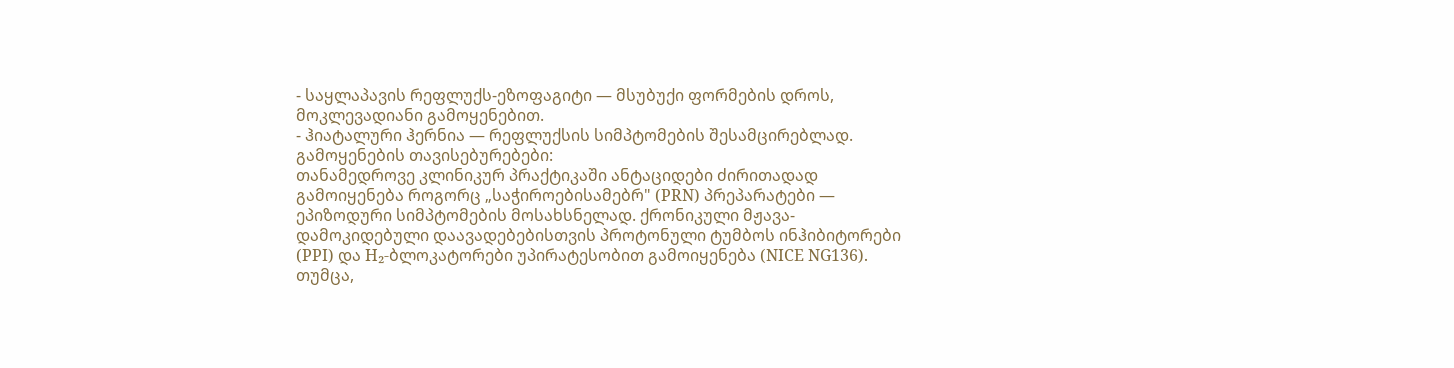- საყლაპავის რეფლუქს-ეზოფაგიტი — მსუბუქი ფორმების დროს, მოკლევადიანი გამოყენებით.
- ჰიატალური ჰერნია — რეფლუქსის სიმპტომების შესამცირებლად.
გამოყენების თავისებურებები:
თანამედროვე კლინიკურ პრაქტიკაში ანტაციდები ძირითადად გამოიყენება როგორც „საჭიროებისამებრ" (PRN) პრეპარატები — ეპიზოდური სიმპტომების მოსახსნელად. ქრონიკული მჟავა-დამოკიდებული დაავადებებისთვის პროტონული ტუმბოს ინჰიბიტორები (PPI) და H₂-ბლოკატორები უპირატესობით გამოიყენება (NICE NG136). თუმცა,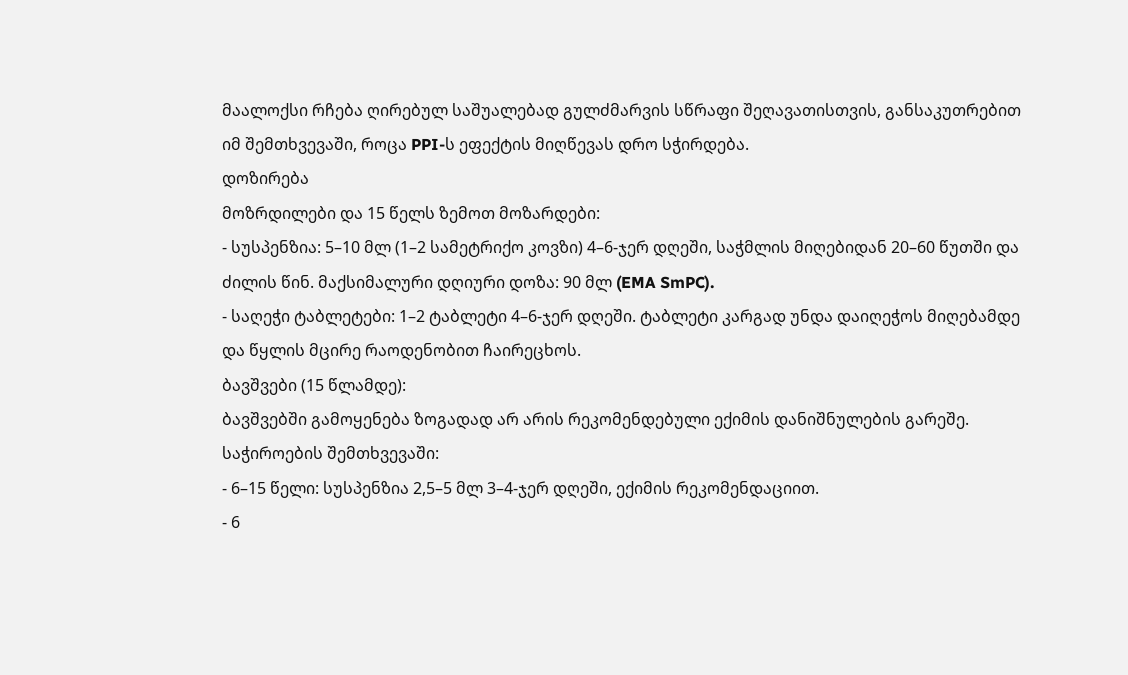მაალოქსი რჩება ღირებულ საშუალებად გულძმარვის სწრაფი შეღავათისთვის, განსაკუთრებით იმ შემთხვევაში, როცა PPI-ს ეფექტის მიღწევას დრო სჭირდება.
დოზირება
მოზრდილები და 15 წელს ზემოთ მოზარდები:
- სუსპენზია: 5–10 მლ (1–2 სამეტრიქო კოვზი) 4–6-ჯერ დღეში, საჭმლის მიღებიდან 20–60 წუთში და ძილის წინ. მაქსიმალური დღიური დოზა: 90 მლ (EMA SmPC).
- საღეჭი ტაბლეტები: 1–2 ტაბლეტი 4–6-ჯერ დღეში. ტაბლეტი კარგად უნდა დაიღეჭოს მიღებამდე და წყლის მცირე რაოდენობით ჩაირეცხოს.
ბავშვები (15 წლამდე):
ბავშვებში გამოყენება ზოგადად არ არის რეკომენდებული ექიმის დანიშნულების გარეშე. საჭიროების შემთხვევაში:
- 6–15 წელი: სუსპენზია 2,5–5 მლ 3–4-ჯერ დღეში, ექიმის რეკომენდაციით.
- 6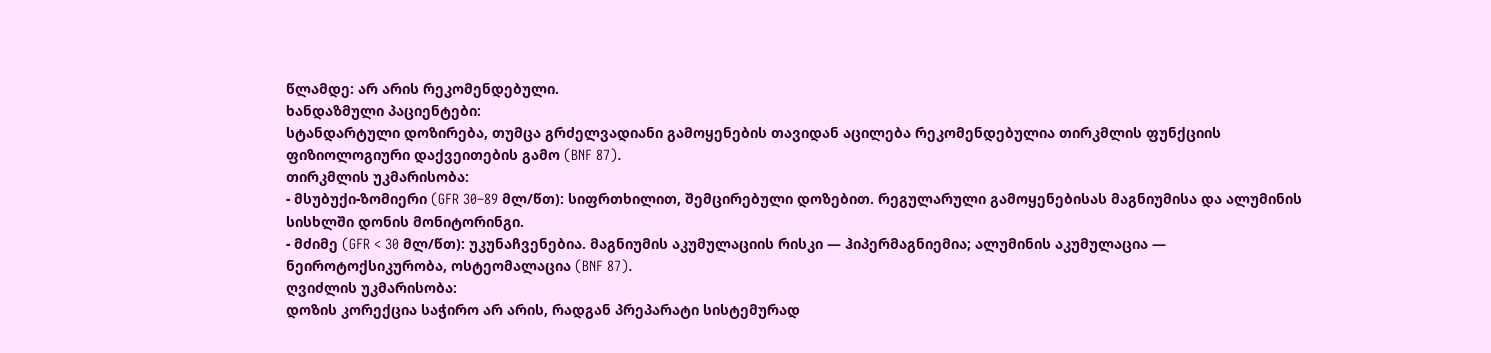წლამდე: არ არის რეკომენდებული.
ხანდაზმული პაციენტები:
სტანდარტული დოზირება, თუმცა გრძელვადიანი გამოყენების თავიდან აცილება რეკომენდებულია თირკმლის ფუნქციის ფიზიოლოგიური დაქვეითების გამო (BNF 87).
თირკმლის უკმარისობა:
- მსუბუქი-ზომიერი (GFR 30–89 მლ/წთ): სიფრთხილით, შემცირებული დოზებით. რეგულარული გამოყენებისას მაგნიუმისა და ალუმინის სისხლში დონის მონიტორინგი.
- მძიმე (GFR < 30 მლ/წთ): უკუნაჩვენებია. მაგნიუმის აკუმულაციის რისკი — ჰიპერმაგნიემია; ალუმინის აკუმულაცია — ნეიროტოქსიკურობა, ოსტეომალაცია (BNF 87).
ღვიძლის უკმარისობა:
დოზის კორექცია საჭირო არ არის, რადგან პრეპარატი სისტემურად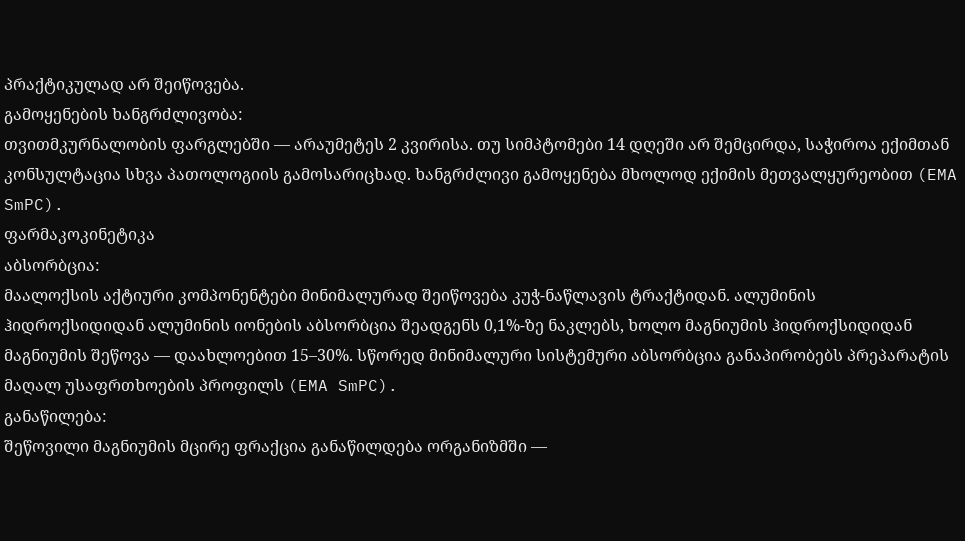პრაქტიკულად არ შეიწოვება.
გამოყენების ხანგრძლივობა:
თვითმკურნალობის ფარგლებში — არაუმეტეს 2 კვირისა. თუ სიმპტომები 14 დღეში არ შემცირდა, საჭიროა ექიმთან კონსულტაცია სხვა პათოლოგიის გამოსარიცხად. ხანგრძლივი გამოყენება მხოლოდ ექიმის მეთვალყურეობით (EMA SmPC).
ფარმაკოკინეტიკა
აბსორბცია:
მაალოქსის აქტიური კომპონენტები მინიმალურად შეიწოვება კუჭ-ნაწლავის ტრაქტიდან. ალუმინის ჰიდროქსიდიდან ალუმინის იონების აბსორბცია შეადგენს 0,1%-ზე ნაკლებს, ხოლო მაგნიუმის ჰიდროქსიდიდან მაგნიუმის შეწოვა — დაახლოებით 15–30%. სწორედ მინიმალური სისტემური აბსორბცია განაპირობებს პრეპარატის მაღალ უსაფრთხოების პროფილს (EMA SmPC).
განაწილება:
შეწოვილი მაგნიუმის მცირე ფრაქცია განაწილდება ორგანიზმში —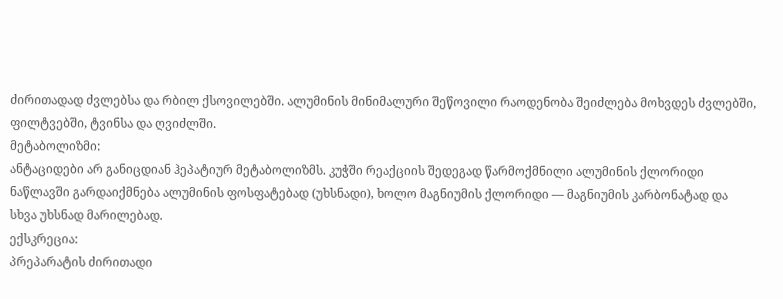ძირითადად ძვლებსა და რბილ ქსოვილებში. ალუმინის მინიმალური შეწოვილი რაოდენობა შეიძლება მოხვდეს ძვლებში, ფილტვებში, ტვინსა და ღვიძლში.
მეტაბოლიზმი:
ანტაციდები არ განიცდიან ჰეპატიურ მეტაბოლიზმს. კუჭში რეაქციის შედეგად წარმოქმნილი ალუმინის ქლორიდი ნაწლავში გარდაიქმნება ალუმინის ფოსფატებად (უხსნადი), ხოლო მაგნიუმის ქლორიდი — მაგნიუმის კარბონატად და სხვა უხსნად მარილებად.
ექსკრეცია:
პრეპარატის ძირითადი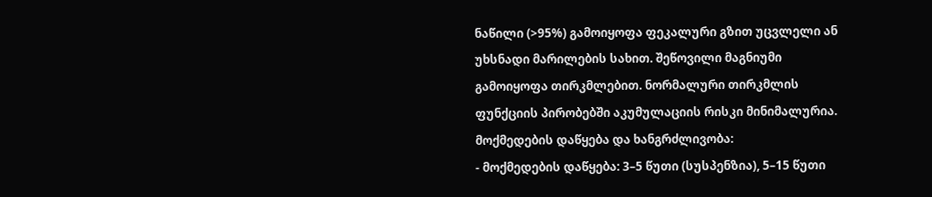ნაწილი (>95%) გამოიყოფა ფეკალური გზით უცვლელი ან უხსნადი მარილების სახით. შეწოვილი მაგნიუმი გამოიყოფა თირკმლებით. ნორმალური თირკმლის ფუნქციის პირობებში აკუმულაციის რისკი მინიმალურია.
მოქმედების დაწყება და ხანგრძლივობა:
- მოქმედების დაწყება: 3–5 წუთი (სუსპენზია), 5–15 წუთი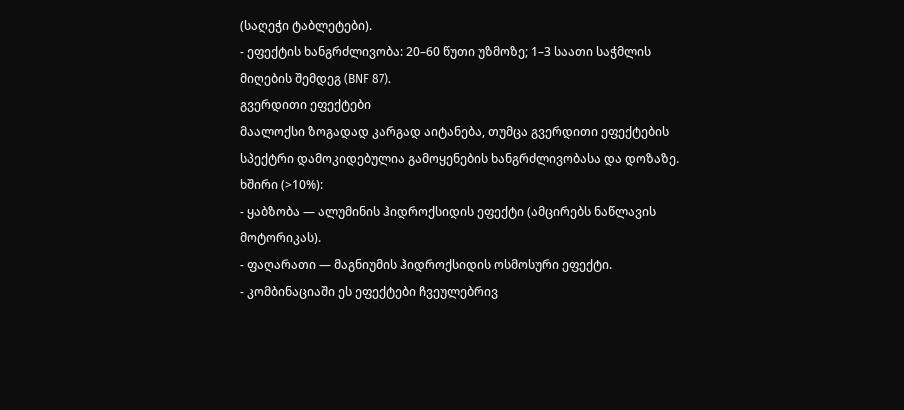(საღეჭი ტაბლეტები).
- ეფექტის ხანგრძლივობა: 20–60 წუთი უზმოზე; 1–3 საათი საჭმლის მიღების შემდეგ (BNF 87).
გვერდითი ეფექტები
მაალოქსი ზოგადად კარგად აიტანება, თუმცა გვერდითი ეფექტების სპექტრი დამოკიდებულია გამოყენების ხანგრძლივობასა და დოზაზე.
ხშირი (>10%):
- ყაბზობა — ალუმინის ჰიდროქსიდის ეფექტი (ამცირებს ნაწლავის მოტორიკას).
- ფაღარათი — მაგნიუმის ჰიდროქსიდის ოსმოსური ეფექტი.
- კომბინაციაში ეს ეფექტები ჩვეულებრივ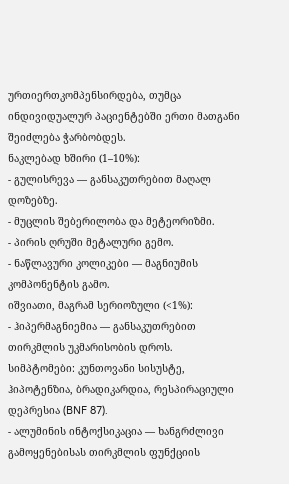ურთიერთკომპენსირდება, თუმცა ინდივიდუალურ პაციენტებში ერთი მათგანი შეიძლება ჭარბობდეს.
ნაკლებად ხშირი (1–10%):
- გულისრევა — განსაკუთრებით მაღალ დოზებზე.
- მუცლის შებერილობა და მეტეორიზმი.
- პირის ღრუში მეტალური გემო.
- ნაწლავური კოლიკები — მაგნიუმის კომპონენტის გამო.
იშვიათი, მაგრამ სერიოზული (<1%):
- ჰიპერმაგნიემია — განსაკუთრებით თირკმლის უკმარისობის დროს. სიმპტომები: კუნთოვანი სისუსტე, ჰიპოტენზია, ბრადიკარდია, რესპირაციული დეპრესია (BNF 87).
- ალუმინის ინტოქსიკაცია — ხანგრძლივი გამოყენებისას თირკმლის ფუნქციის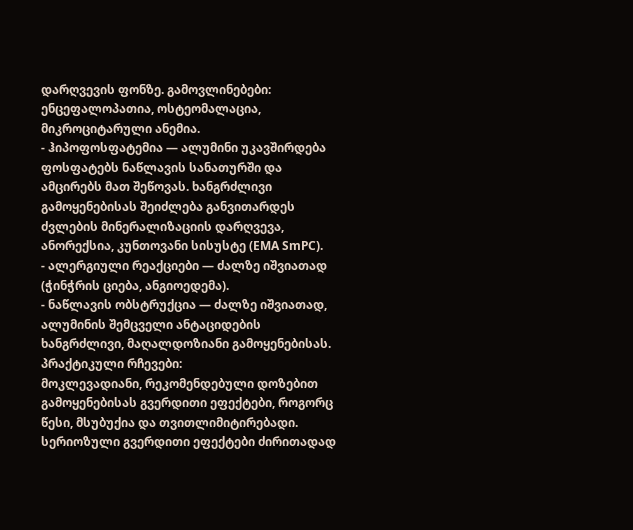დარღვევის ფონზე. გამოვლინებები: ენცეფალოპათია, ოსტეომალაცია, მიკროციტარული ანემია.
- ჰიპოფოსფატემია — ალუმინი უკავშირდება ფოსფატებს ნაწლავის სანათურში და ამცირებს მათ შეწოვას. ხანგრძლივი გამოყენებისას შეიძლება განვითარდეს ძვლების მინერალიზაციის დარღვევა, ანორექსია, კუნთოვანი სისუსტე (EMA SmPC).
- ალერგიული რეაქციები — ძალზე იშვიათად (ჭინჭრის ციება, ანგიოედემა).
- ნაწლავის ობსტრუქცია — ძალზე იშვიათად, ალუმინის შემცველი ანტაციდების ხანგრძლივი, მაღალდოზიანი გამოყენებისას.
პრაქტიკული რჩევები:
მოკლევადიანი, რეკომენდებული დოზებით გამოყენებისას გვერდითი ეფექტები, როგორც წესი, მსუბუქია და თვითლიმიტირებადი. სერიოზული გვერდითი ეფექტები ძირითადად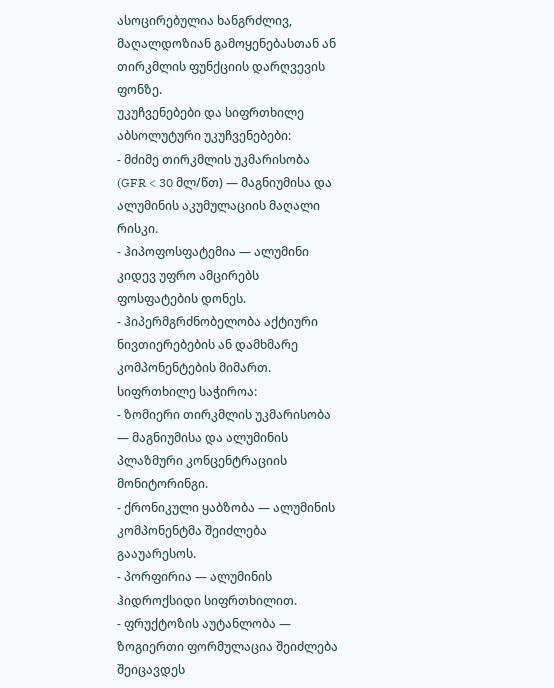ასოცირებულია ხანგრძლივ, მაღალდოზიან გამოყენებასთან ან თირკმლის ფუნქციის დარღვევის ფონზე.
უკუჩვენებები და სიფრთხილე
აბსოლუტური უკუჩვენებები:
- მძიმე თირკმლის უკმარისობა (GFR < 30 მლ/წთ) — მაგნიუმისა და ალუმინის აკუმულაციის მაღალი რისკი.
- ჰიპოფოსფატემია — ალუმინი კიდევ უფრო ამცირებს ფოსფატების დონეს.
- ჰიპერმგრძნობელობა აქტიური ნივთიერებების ან დამხმარე კომპონენტების მიმართ.
სიფრთხილე საჭიროა:
- ზომიერი თირკმლის უკმარისობა — მაგნიუმისა და ალუმინის პლაზმური კონცენტრაციის მონიტორინგი.
- ქრონიკული ყაბზობა — ალუმინის კომპონენტმა შეიძლება გააუარესოს.
- პორფირია — ალუმინის ჰიდროქსიდი სიფრთხილით.
- ფრუქტოზის აუტანლობა — ზოგიერთი ფორმულაცია შეიძლება შეიცავდეს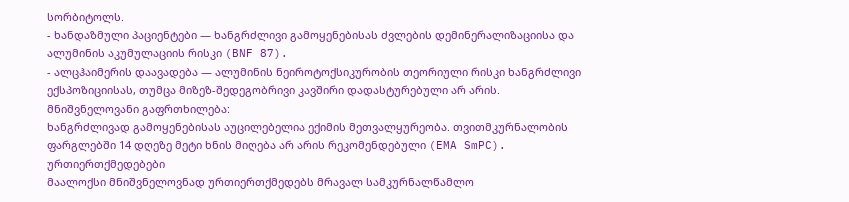სორბიტოლს.
- ხანდაზმული პაციენტები — ხანგრძლივი გამოყენებისას ძვლების დემინერალიზაციისა და ალუმინის აკუმულაციის რისკი (BNF 87).
- ალცჰაიმერის დაავადება — ალუმინის ნეიროტოქსიკურობის თეორიული რისკი ხანგრძლივი ექსპოზიციისას, თუმცა მიზეზ-შედეგობრივი კავშირი დადასტურებული არ არის.
მნიშვნელოვანი გაფრთხილება:
ხანგრძლივად გამოყენებისას აუცილებელია ექიმის მეთვალყურეობა. თვითმკურნალობის ფარგლებში 14 დღეზე მეტი ხნის მიღება არ არის რეკომენდებული (EMA SmPC).
ურთიერთქმედებები
მაალოქსი მნიშვნელოვნად ურთიერთქმედებს მრავალ სამკურნალწამლო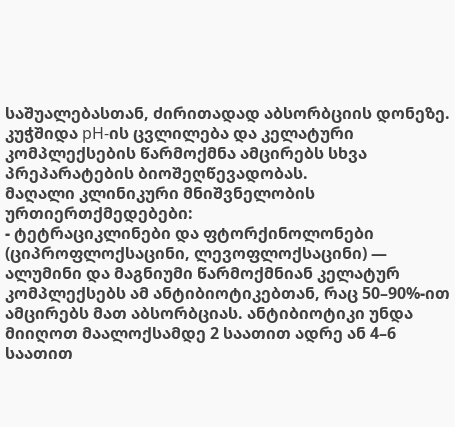საშუალებასთან, ძირითადად აბსორბციის დონეზე. კუჭშიდა pH-ის ცვლილება და კელატური კომპლექსების წარმოქმნა ამცირებს სხვა პრეპარატების ბიოშეღწევადობას.
მაღალი კლინიკური მნიშვნელობის ურთიერთქმედებები:
- ტეტრაციკლინები და ფტორქინოლონები (ციპროფლოქსაცინი, ლევოფლოქსაცინი) — ალუმინი და მაგნიუმი წარმოქმნიან კელატურ კომპლექსებს ამ ანტიბიოტიკებთან, რაც 50–90%-ით ამცირებს მათ აბსორბციას. ანტიბიოტიკი უნდა მიიღოთ მაალოქსამდე 2 საათით ადრე ან 4–6 საათით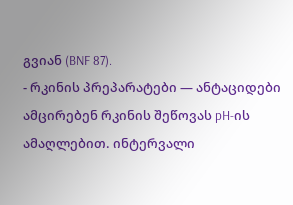გვიან (BNF 87).
- რკინის პრეპარატები — ანტაციდები ამცირებენ რკინის შეწოვას pH-ის ამაღლებით. ინტერვალი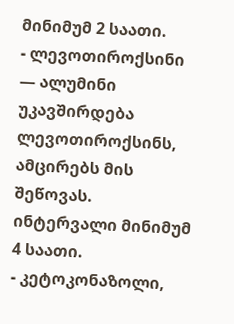მინიმუმ 2 საათი.
- ლევოთიროქსინი — ალუმინი უკავშირდება ლევოთიროქსინს, ამცირებს მის შეწოვას. ინტერვალი მინიმუმ 4 საათი.
- კეტოკონაზოლი,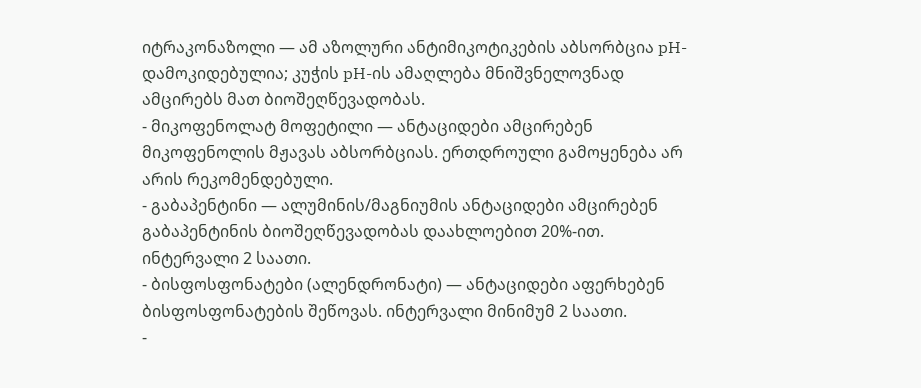იტრაკონაზოლი — ამ აზოლური ანტიმიკოტიკების აბსორბცია pH-დამოკიდებულია; კუჭის pH-ის ამაღლება მნიშვნელოვნად ამცირებს მათ ბიოშეღწევადობას.
- მიკოფენოლატ მოფეტილი — ანტაციდები ამცირებენ მიკოფენოლის მჟავას აბსორბციას. ერთდროული გამოყენება არ არის რეკომენდებული.
- გაბაპენტინი — ალუმინის/მაგნიუმის ანტაციდები ამცირებენ გაბაპენტინის ბიოშეღწევადობას დაახლოებით 20%-ით. ინტერვალი 2 საათი.
- ბისფოსფონატები (ალენდრონატი) — ანტაციდები აფერხებენ ბისფოსფონატების შეწოვას. ინტერვალი მინიმუმ 2 საათი.
-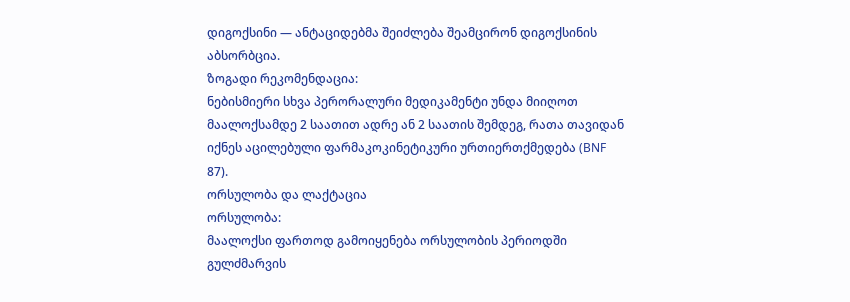დიგოქსინი — ანტაციდებმა შეიძლება შეამცირონ დიგოქსინის აბსორბცია.
ზოგადი რეკომენდაცია:
ნებისმიერი სხვა პერორალური მედიკამენტი უნდა მიიღოთ მაალოქსამდე 2 საათით ადრე ან 2 საათის შემდეგ, რათა თავიდან იქნეს აცილებული ფარმაკოკინეტიკური ურთიერთქმედება (BNF 87).
ორსულობა და ლაქტაცია
ორსულობა:
მაალოქსი ფართოდ გამოიყენება ორსულობის პერიოდში გულძმარვის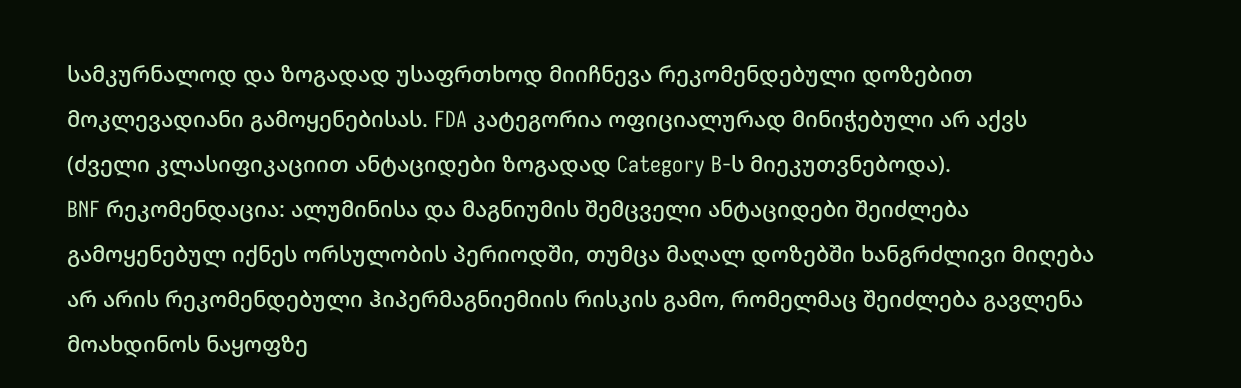სამკურნალოდ და ზოგადად უსაფრთხოდ მიიჩნევა რეკომენდებული დოზებით მოკლევადიანი გამოყენებისას. FDA კატეგორია ოფიციალურად მინიჭებული არ აქვს (ძველი კლასიფიკაციით ანტაციდები ზოგადად Category B-ს მიეკუთვნებოდა).
BNF რეკომენდაცია: ალუმინისა და მაგნიუმის შემცველი ანტაციდები შეიძლება გამოყენებულ იქნეს ორსულობის პერიოდში, თუმცა მაღალ დოზებში ხანგრძლივი მიღება არ არის რეკომენდებული ჰიპერმაგნიემიის რისკის გამო, რომელმაც შეიძლება გავლენა მოახდინოს ნაყოფზე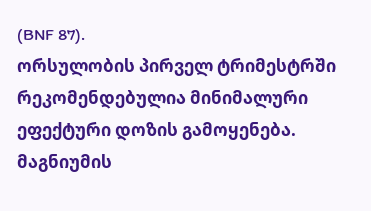(BNF 87).
ორსულობის პირველ ტრიმესტრში რეკომენდებულია მინიმალური ეფექტური დოზის გამოყენება. მაგნიუმის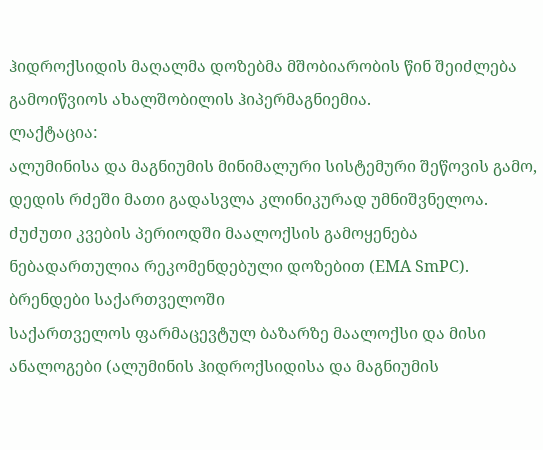ჰიდროქსიდის მაღალმა დოზებმა მშობიარობის წინ შეიძლება გამოიწვიოს ახალშობილის ჰიპერმაგნიემია.
ლაქტაცია:
ალუმინისა და მაგნიუმის მინიმალური სისტემური შეწოვის გამო, დედის რძეში მათი გადასვლა კლინიკურად უმნიშვნელოა. ძუძუთი კვების პერიოდში მაალოქსის გამოყენება ნებადართულია რეკომენდებული დოზებით (EMA SmPC).
ბრენდები საქართველოში
საქართველოს ფარმაცევტულ ბაზარზე მაალოქსი და მისი ანალოგები (ალუმინის ჰიდროქსიდისა და მაგნიუმის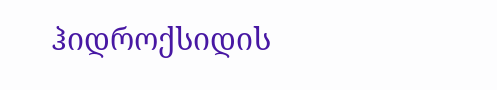ჰიდროქსიდის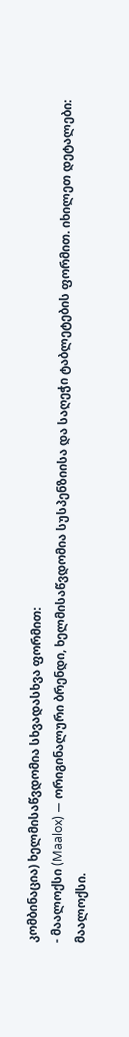კომბინაცია) ხელმისაწვდომია სხვადასხვა ფორმით:
- მაალოქსი (Maalox) — ორიგინალური ბრენდი, ხელმისაწვდომია სუსპენზიისა და საღეჭი ტაბლეტების ფორმით. იხილეთ დეტალები: მაალოქსი.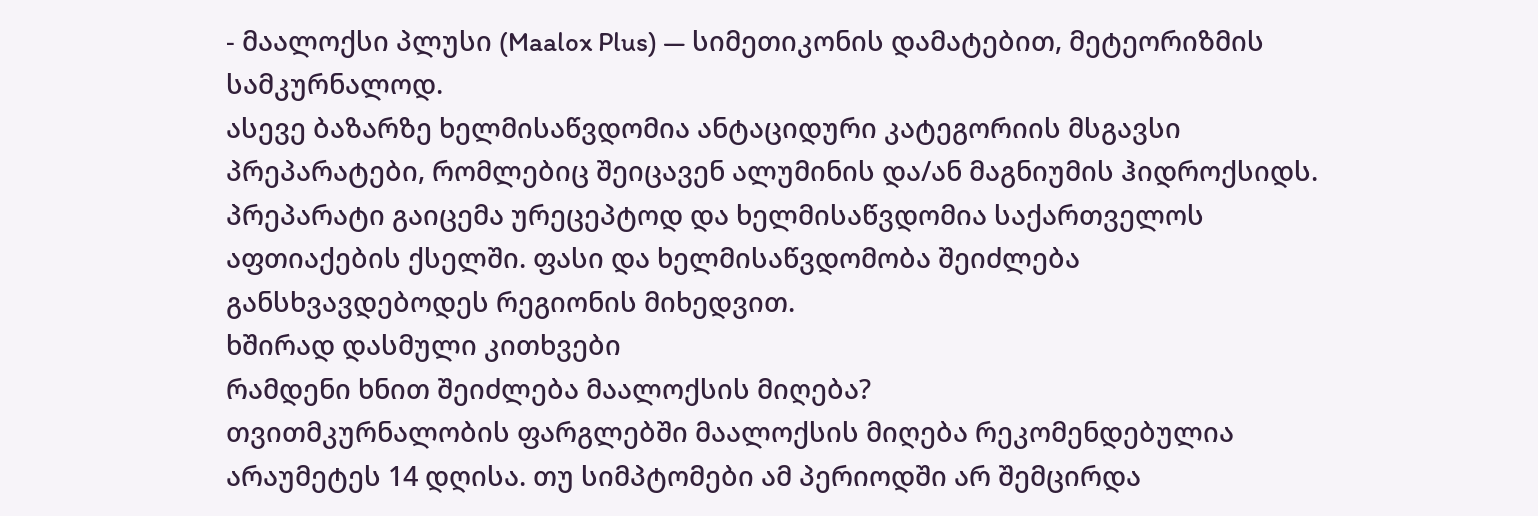- მაალოქსი პლუსი (Maalox Plus) — სიმეთიკონის დამატებით, მეტეორიზმის სამკურნალოდ.
ასევე ბაზარზე ხელმისაწვდომია ანტაციდური კატეგორიის მსგავსი პრეპარატები, რომლებიც შეიცავენ ალუმინის და/ან მაგნიუმის ჰიდროქსიდს. პრეპარატი გაიცემა ურეცეპტოდ და ხელმისაწვდომია საქართველოს აფთიაქების ქსელში. ფასი და ხელმისაწვდომობა შეიძლება განსხვავდებოდეს რეგიონის მიხედვით.
ხშირად დასმული კითხვები
რამდენი ხნით შეიძლება მაალოქსის მიღება?
თვითმკურნალობის ფარგლებში მაალოქსის მიღება რეკომენდებულია არაუმეტეს 14 დღისა. თუ სიმპტომები ამ პერიოდში არ შემცირდა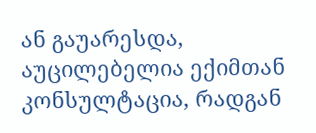ან გაუარესდა, აუცილებელია ექიმთან კონსულტაცია, რადგან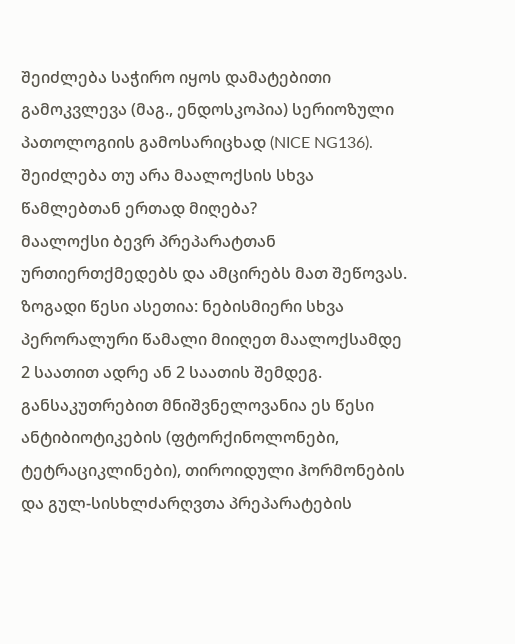შეიძლება საჭირო იყოს დამატებითი გამოკვლევა (მაგ., ენდოსკოპია) სერიოზული პათოლოგიის გამოსარიცხად (NICE NG136).
შეიძლება თუ არა მაალოქსის სხვა წამლებთან ერთად მიღება?
მაალოქსი ბევრ პრეპარატთან ურთიერთქმედებს და ამცირებს მათ შეწოვას. ზოგადი წესი ასეთია: ნებისმიერი სხვა პერორალური წამალი მიიღეთ მაალოქსამდე 2 საათით ადრე ან 2 საათის შემდეგ. განსაკუთრებით მნიშვნელოვანია ეს წესი ანტიბიოტიკების (ფტორქინოლონები, ტეტრაციკლინები), თიროიდული ჰორმონების და გულ-სისხლძარღვთა პრეპარატების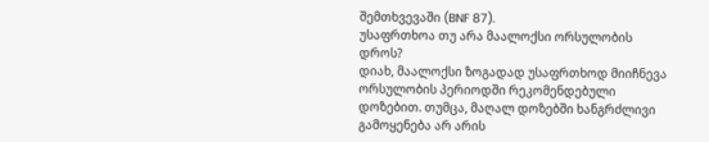შემთხვევაში (BNF 87).
უსაფრთხოა თუ არა მაალოქსი ორსულობის დროს?
დიახ, მაალოქსი ზოგადად უსაფრთხოდ მიიჩნევა ორსულობის პერიოდში რეკომენდებული დოზებით. თუმცა, მაღალ დოზებში ხანგრძლივი გამოყენება არ არის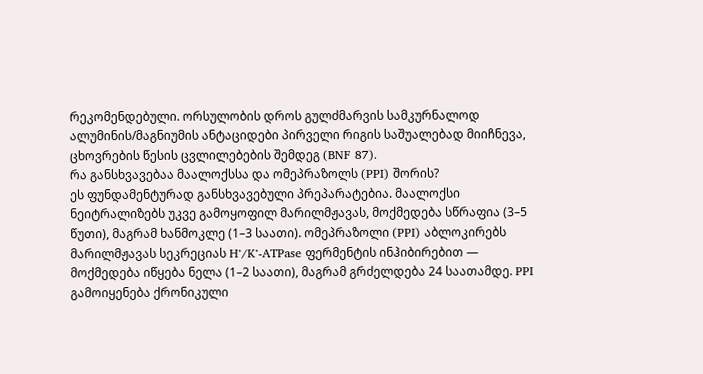რეკომენდებული. ორსულობის დროს გულძმარვის სამკურნალოდ ალუმინის/მაგნიუმის ანტაციდები პირველი რიგის საშუალებად მიიჩნევა, ცხოვრების წესის ცვლილებების შემდეგ (BNF 87).
რა განსხვავებაა მაალოქსსა და ომეპრაზოლს (PPI) შორის?
ეს ფუნდამენტურად განსხვავებული პრეპარატებია. მაალოქსი ნეიტრალიზებს უკვე გამოყოფილ მარილმჟავას, მოქმედება სწრაფია (3–5 წუთი), მაგრამ ხანმოკლე (1–3 საათი). ომეპრაზოლი (PPI) აბლოკირებს მარილმჟავას სეკრეციას H⁺/K⁺-ATPase ფერმენტის ინჰიბირებით — მოქმედება იწყება ნელა (1–2 საათი), მაგრამ გრძელდება 24 საათამდე. PPI გამოიყენება ქრონიკული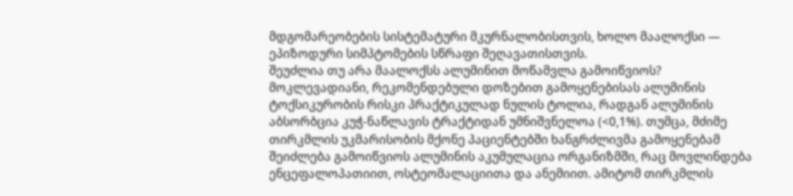მდგომარეობების სისტემატური მკურნალობისთვის, ხოლო მაალოქსი — ეპიზოდური სიმპტომების სწრაფი შეღავათისთვის.
შეუძლია თუ არა მაალოქსს ალუმინით მოწამვლა გამოიწვიოს?
მოკლევადიანი, რეკომენდებული დოზებით გამოყენებისას ალუმინის ტოქსიკურობის რისკი პრაქტიკულად ნულის ტოლია, რადგან ალუმინის აბსორბცია კუჭ-ნაწლავის ტრაქტიდან უმნიშვნელოა (<0,1%). თუმცა, მძიმე თირკმლის უკმარისობის მქონე პაციენტებში ხანგრძლივმა გამოყენებამ შეიძლება გამოიწვიოს ალუმინის აკუმულაცია ორგანიზმში, რაც მოვლინდება ენცეფალოპათიით, ოსტეომალაციითა და ანემიით. ამიტომ თირკმლის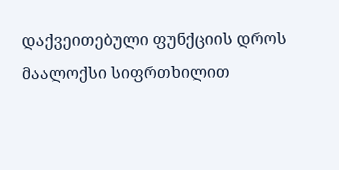დაქვეითებული ფუნქციის დროს მაალოქსი სიფრთხილით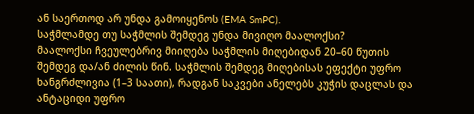ან საერთოდ არ უნდა გამოიყენოს (EMA SmPC).
საჭმლამდე თუ საჭმლის შემდეგ უნდა მივიღო მაალოქსი?
მაალოქსი ჩვეულებრივ მიიღება საჭმლის მიღებიდან 20–60 წუთის შემდეგ და/ან ძილის წინ. საჭმლის შემდეგ მიღებისას ეფექტი უფრო ხანგრძლივია (1–3 საათი), რადგან საკვები ანელებს კუჭის დაცლას და ანტაციდი უფრო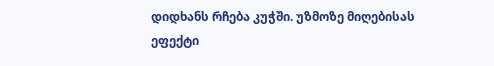დიდხანს რჩება კუჭში. უზმოზე მიღებისას ეფექტი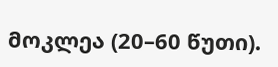მოკლეა (20–60 წუთი).